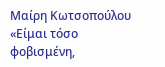Μαίρη Κωτσοπούλου
«Είμαι τόσο φοβισμένη,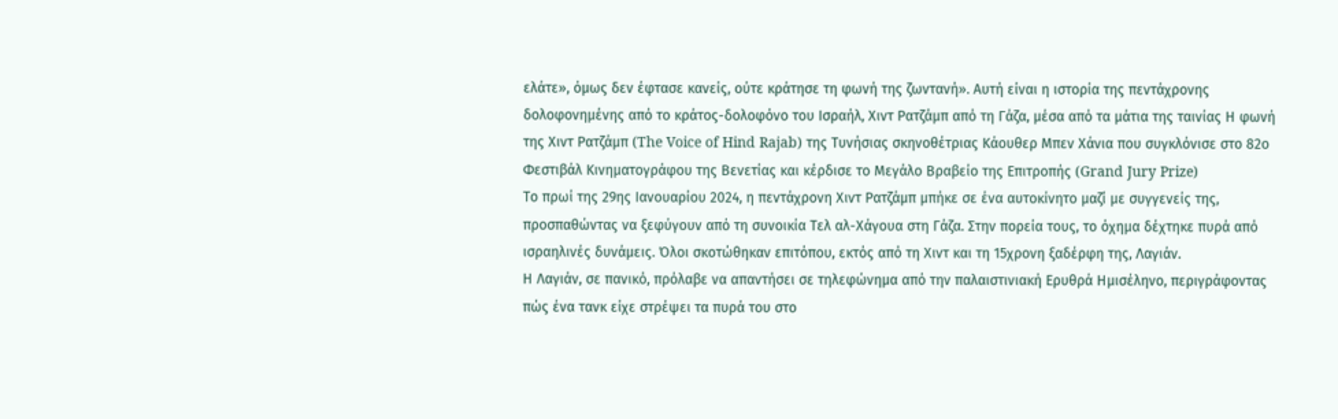ελάτε», όμως δεν έφτασε κανείς, ούτε κράτησε τη φωνή της ζωντανή». Αυτή είναι η ιστορία της πεντάχρονης δολοφονημένης από το κράτος-δολοφόνο του Ισραήλ, Χιντ Ρατζάμπ από τη Γάζα, μέσα από τα μάτια της ταινίας Η φωνή της Χιντ Ρατζάμπ (The Voice of Hind Rajab) της Τυνήσιας σκηνοθέτριας Kάουθερ Μπεν Χάνια που συγκλόνισε στο 82ο Φεστιβάλ Κινηματογράφου της Βενετίας και κέρδισε το Μεγάλο Βραβείο της Επιτροπής (Grand Jury Prize)
Το πρωί της 29ης Ιανουαρίου 2024, η πεντάχρονη Χιντ Ρατζάμπ μπήκε σε ένα αυτοκίνητο μαζί με συγγενείς της, προσπαθώντας να ξεφύγουν από τη συνοικία Τελ αλ-Χάγουα στη Γάζα. Στην πορεία τους, το όχημα δέχτηκε πυρά από ισραηλινές δυνάμεις. Όλοι σκοτώθηκαν επιτόπου, εκτός από τη Χιντ και τη 15χρονη ξαδέρφη της, Λαγιάν.
Η Λαγιάν, σε πανικό, πρόλαβε να απαντήσει σε τηλεφώνημα από την παλαιστινιακή Ερυθρά Ημισέληνο, περιγράφοντας πώς ένα τανκ είχε στρέψει τα πυρά του στο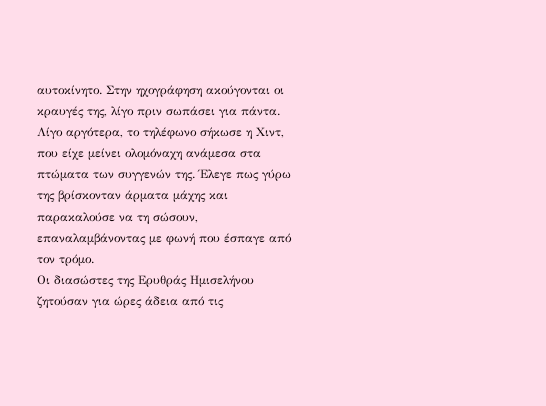αυτοκίνητο. Στην ηχογράφηση ακούγονται οι κραυγές της, λίγο πριν σωπάσει για πάντα.
Λίγο αργότερα, το τηλέφωνο σήκωσε η Χιντ, που είχε μείνει ολομόναχη ανάμεσα στα πτώματα των συγγενών της. Έλεγε πως γύρω της βρίσκονταν άρματα μάχης και παρακαλούσε να τη σώσουν, επαναλαμβάνοντας με φωνή που έσπαγε από τον τρόμο.
Οι διασώστες της Ερυθράς Ημισελήνου ζητούσαν για ώρες άδεια από τις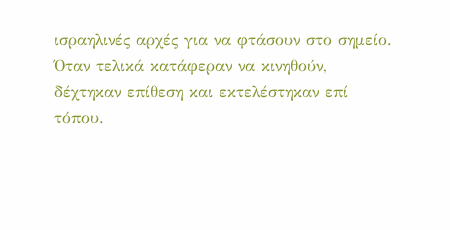ισραηλινές αρχές για να φτάσουν στο σημείο. Όταν τελικά κατάφεραν να κινηθούν, δέχτηκαν επίθεση και εκτελέστηκαν επί τόπου.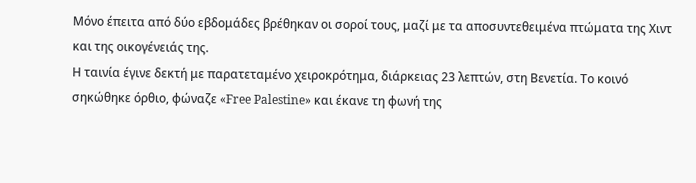Μόνο έπειτα από δύο εβδομάδες βρέθηκαν οι σοροί τους, μαζί με τα αποσυντεθειμένα πτώματα της Χιντ και της οικογένειάς της.
Η ταινία έγινε δεκτή με παρατεταμένο χειροκρότημα, διάρκειας 23 λεπτών, στη Βενετία. Το κοινό σηκώθηκε όρθιο, φώναζε «Free Palestine» και έκανε τη φωνή της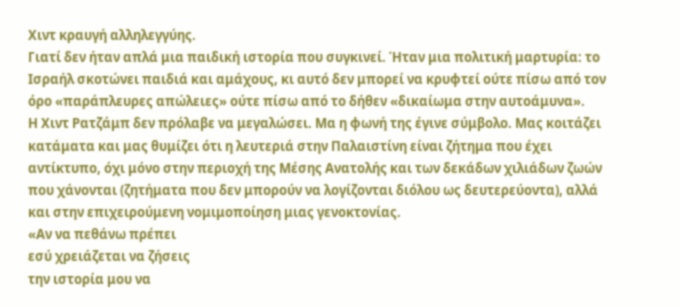Χιντ κραυγή αλληλεγγύης.
Γιατί δεν ήταν απλά μια παιδική ιστορία που συγκινεί. Ήταν μια πολιτική μαρτυρία: το Ισραήλ σκοτώνει παιδιά και αμάχους, κι αυτό δεν μπορεί να κρυφτεί ούτε πίσω από τον όρο «παράπλευρες απώλειες» ούτε πίσω από το δήθεν «δικαίωμα στην αυτοάμυνα».
Η Χιντ Ρατζάμπ δεν πρόλαβε να μεγαλώσει. Μα η φωνή της έγινε σύμβολο. Μας κοιτάζει κατάματα και μας θυμίζει ότι η λευτεριά στην Παλαιστίνη είναι ζήτημα που έχει αντίκτυπο, όχι μόνο στην περιοχή της Μέσης Ανατολής και των δεκάδων χιλιάδων ζωών που χάνονται (ζητήματα που δεν μπορούν να λογίζονται διόλου ως δευτερεύοντα), αλλά και στην επιχειρούμενη νομιμοποίηση μιας γενοκτονίας.
«Αν να πεθάνω πρέπει
εσύ χρειάζεται να ζήσεις
την ιστορία μου να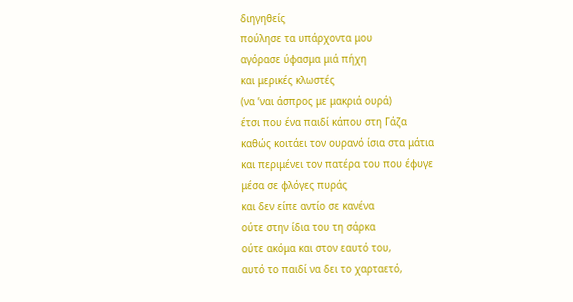διηγηθείς
πούλησε τα υπάρχοντα μου
αγόρασε ύφασμα μιά πήχη
και μερικές κλωστές
(να ’ναι άσπρος με μακριά ουρά)
έτσι που ένα παιδί κάπου στη Γάζα
καθώς κοιτάει τον ουρανό ίσια στα μάτια
και περιμένει τον πατέρα του που έφυγε
μέσα σε φλόγες πυράς
και δεν είπε αντίο σε κανένα
ούτε στην ίδια του τη σάρκα
ούτε ακόμα και στον εαυτό του,
αυτό το παιδί να δει το χαρταετό,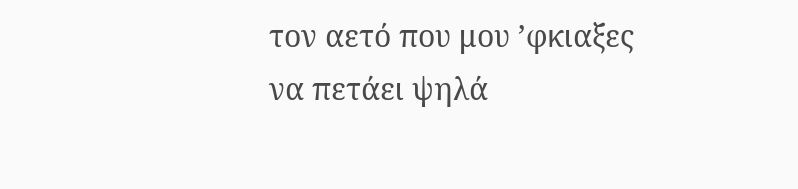τον αετό που μου ’φκιαξες
να πετάει ψηλά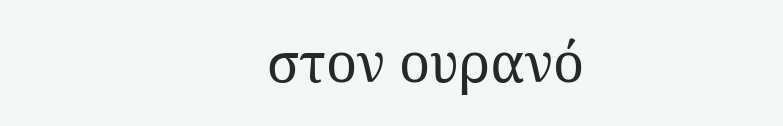στον ουρανό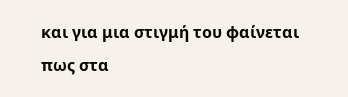και για μια στιγμή του φαίνεται
πως στα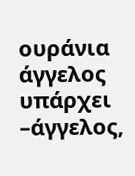ουράνια
άγγελος υπάρχει
–άγγελος,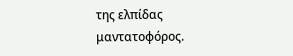της ελπίδας μαντατοφόρος.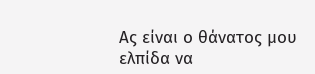Ας είναι ο θάνατος μου
ελπίδα να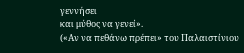γεννήσει
και μύθος να γενεί».
(«Αν να πεθάνω πρέπει» του Παλαιστίνιου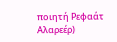ποιητή Ρεφαάτ Αλαρεέρ)